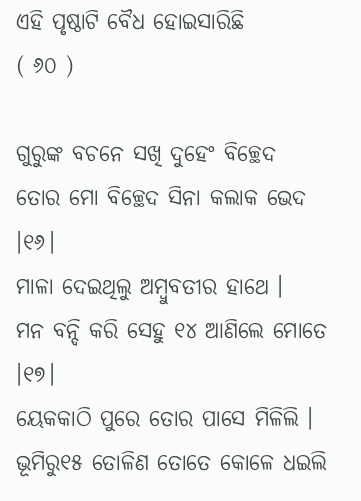ଏହି ପୃଷ୍ଠାଟି ବୈଧ ହୋଇସାରିଛି
( ୬୦ )

ଗୁରୁଙ୍କ ବଚନେ ସଖି ଦୁହେଂ ବିଚ୍ଛେଦ
ତୋର ମୋ ବିଚ୍ଛେଦ ସିନା କଲାକ ଭେଦ ।୧୬।
ମାଳା ଦେଇଥିଲୁ ଅମ୍ବୁବତୀର ହାଥେ ।
ମନ ବନ୍ଦି କରି ସେହୁ ୧୪ ଆଣିଲେ ମୋତେ ।୧୭।
ୟେକକାଠି ପୁରେ ତୋର ପାସେ ମିଳିଲି ।
ଭୂମିରୁ୧୫ ତୋଳିଣ ତୋତେ କୋଳେ ଧଇଲି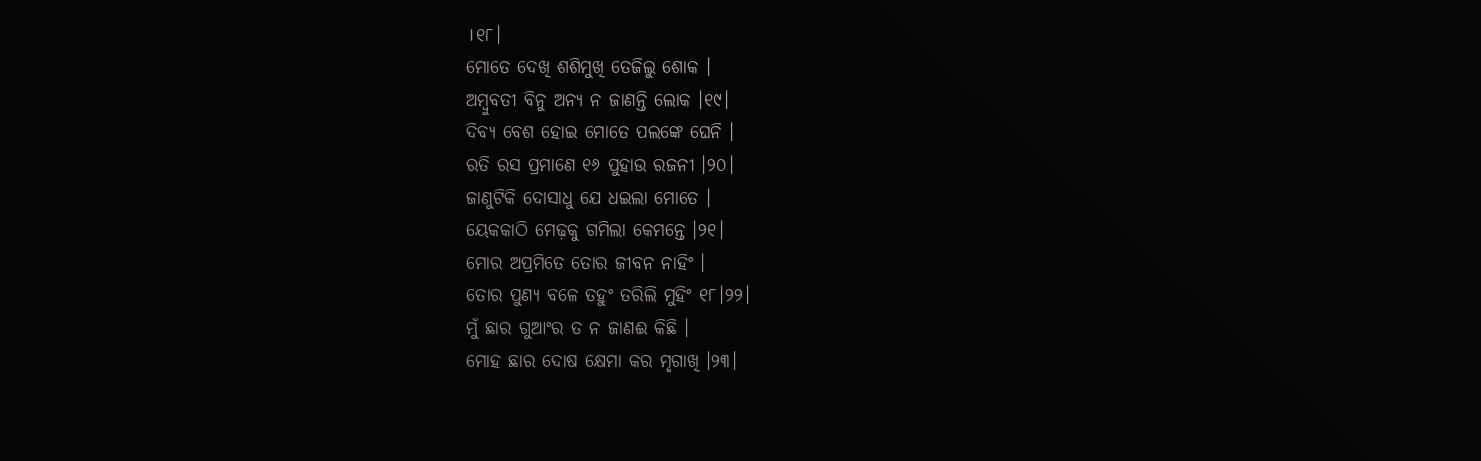।୧୮।
ମୋତେ ଦେଖି ଶଶିମୁଖି ତେଜିଲୁ ଶୋକ ।
ଅମ୍ବୁବତୀ ବିନୁ ଅନ୍ୟ ନ ଜାଣନ୍ତି ଲୋକ ।୧୯।
ଦିବ୍ୟ ବେଶ ହୋଇ ମୋତେ ପଲଙ୍କେ ଘେନି ।
ରତି ରସ ପ୍ରମାଣେ ୧୬ ପୁହାଉ ରଜନୀ ।୨୦।
ଜାଣୁଟିକି ଦୋସାଧୁ ଯେ ଧଇଲା ମୋତେ ।
ୟେକକାଠି ମେଢ଼କୁ ଗମିଲା କେମନ୍ତେ ।୨୧।
ମୋର ଅପ୍ରମିତେ ତୋର ଜୀବନ ନାହିଂ ।
ତୋର ପୁଣ୍ୟ ବଳେ ତ‌ହୁଂ ତରିଲି ମୁହିଂ ୧୮।୨୨।
ମୁଁ ଛାର ଗୁଆଂର ତ ନ ଜାଣଈ କିଛି ।
ମୋହ ଛାର ଦୋଷ କ୍ଷେମା କର ମୃଗାଖି ।୨୩।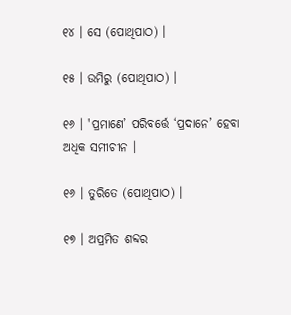୧୪ । ସେ (ପୋଥିପାଠ) ।

୧୫ । ଉମିରୁ (ପୋଥିପାଠ) ।

୧୬ । 'ପ୍ରମାଣେ’ ପରିବର୍ତ୍ତେ ‘ପ୍ରଦାନେ’ ହେବା ଅଧିକ ସମୀଚୀନ ।

୧୬ । ତୁରିତେ (ପୋଥିପାଠ) ।

୧୭ । ଅପ୍ରମିତ ଶବ୍ଦର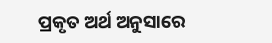ପ୍ରକୃତ ଅର୍ଥ ଅନୁସାରେ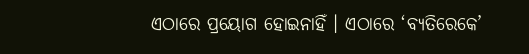ଏଠାରେ ପ୍ରୟୋଗ ହୋଇନାହିଁ । ଏଠାରେ ‘ବ୍ୟତିରେକେ’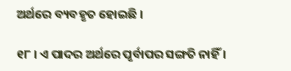ଅର୍ଥରେ ବ୍ୟବହୃତ ହୋଇଛି ।

୧୮ । ଏ ପାଦର ଅର୍ଥରେ ପୃର୍ବାପର ସଙ୍ଗତି ନାହିଁ ।